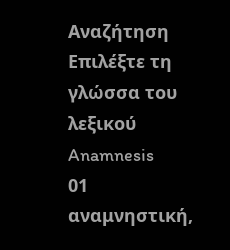Αναζήτηση
Επιλέξτε τη γλώσσα του λεξικού
Anamnesis
01
αναμνηστική,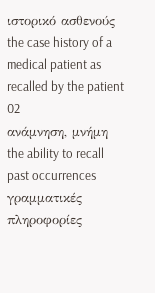ιστορικό ασθενούς
the case history of a medical patient as recalled by the patient
02
ανάμνηση, μνήμη
the ability to recall past occurrences
γραμματικές πληροφορίες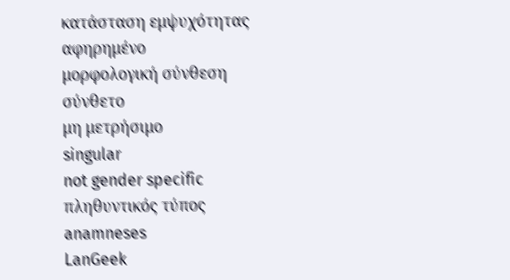κατάσταση εμψυχότητας
αφηρημένο
μορφολογική σύνθεση
σύνθετο
μη μετρήσιμο
singular
not gender specific
πληθυντικός τύπος
anamneses
LanGeek